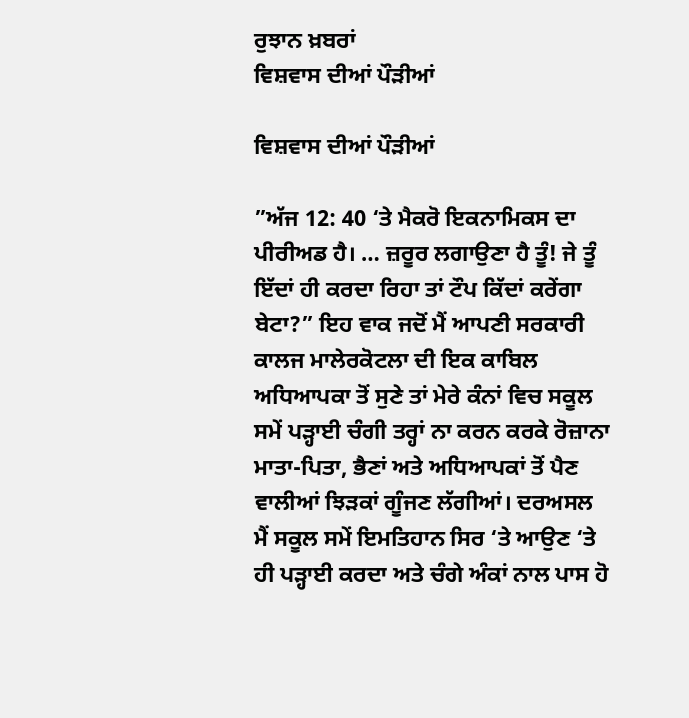ਰੁਝਾਨ ਖ਼ਬਰਾਂ
ਵਿਸ਼ਵਾਸ ਦੀਆਂ ਪੌੜੀਆਂ

ਵਿਸ਼ਵਾਸ ਦੀਆਂ ਪੌੜੀਆਂ

”ਅੱਜ 12: 40 ‘ਤੇ ਮੈਕਰੋ ਇਕਨਾਮਿਕਸ ਦਾ ਪੀਰੀਅਡ ਹੈ। … ਜ਼ਰੂਰ ਲਗਾਉਣਾ ਹੈ ਤੂੰ! ਜੇ ਤੂੰ ਇੱਦਾਂ ਹੀ ਕਰਦਾ ਰਿਹਾ ਤਾਂ ਟੌਪ ਕਿੱਦਾਂ ਕਰੇਂਗਾ ਬੇਟਾ?” ਇਹ ਵਾਕ ਜਦੋਂ ਮੈਂ ਆਪਣੀ ਸਰਕਾਰੀ ਕਾਲਜ ਮਾਲੇਰਕੋਟਲਾ ਦੀ ਇਕ ਕਾਬਿਲ ਅਧਿਆਪਕਾ ਤੋਂ ਸੁਣੇ ਤਾਂ ਮੇਰੇ ਕੰਨਾਂ ਵਿਚ ਸਕੂਲ ਸਮੇਂ ਪੜ੍ਹਾਈ ਚੰਗੀ ਤਰ੍ਹਾਂ ਨਾ ਕਰਨ ਕਰਕੇ ਰੋਜ਼ਾਨਾ ਮਾਤਾ-ਪਿਤਾ, ਭੈਣਾਂ ਅਤੇ ਅਧਿਆਪਕਾਂ ਤੋਂ ਪੈਣ ਵਾਲੀਆਂ ਝਿੜਕਾਂ ਗੂੰਜਣ ਲੱਗੀਆਂ। ਦਰਅਸਲ ਮੈਂ ਸਕੂਲ ਸਮੇਂ ਇਮਤਿਹਾਨ ਸਿਰ ‘ਤੇ ਆਉਣ ‘ਤੇ ਹੀ ਪੜ੍ਹਾਈ ਕਰਦਾ ਅਤੇ ਚੰਗੇ ਅੰਕਾਂ ਨਾਲ ਪਾਸ ਹੋ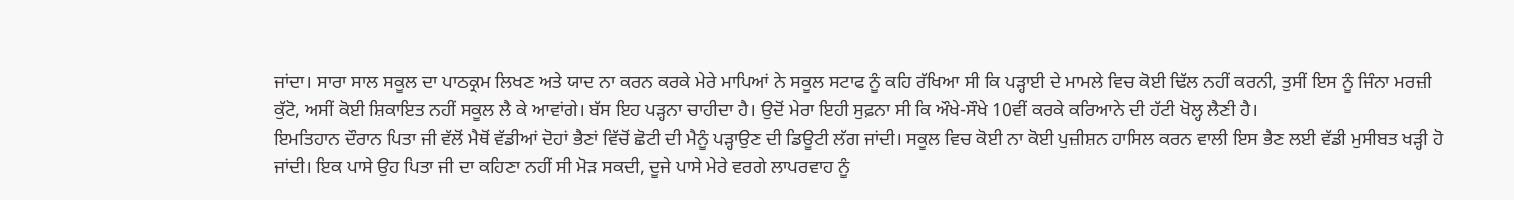ਜਾਂਦਾ। ਸਾਰਾ ਸਾਲ ਸਕੂਲ ਦਾ ਪਾਠਕ੍ਰਮ ਲਿਖਣ ਅਤੇ ਯਾਦ ਨਾ ਕਰਨ ਕਰਕੇ ਮੇਰੇ ਮਾਪਿਆਂ ਨੇ ਸਕੂਲ ਸਟਾਫ ਨੂੰ ਕਹਿ ਰੱਖਿਆ ਸੀ ਕਿ ਪੜ੍ਹਾਈ ਦੇ ਮਾਮਲੇ ਵਿਚ ਕੋਈ ਢਿੱਲ ਨਹੀਂ ਕਰਨੀ, ਤੁਸੀਂ ਇਸ ਨੂੰ ਜਿੰਨਾ ਮਰਜ਼ੀ ਕੁੱਟੋ, ਅਸੀਂ ਕੋਈ ਸ਼ਿਕਾਇਤ ਨਹੀਂ ਸਕੂਲ ਲੈ ਕੇ ਆਵਾਂਗੇ। ਬੱਸ ਇਹ ਪੜ੍ਹਨਾ ਚਾਹੀਦਾ ਹੈ। ਉਦੋਂ ਮੇਰਾ ਇਹੀ ਸੁਫ਼ਨਾ ਸੀ ਕਿ ਔਖੇ-ਸੌਖੇ 10ਵੀਂ ਕਰਕੇ ਕਰਿਆਨੇ ਦੀ ਹੱਟੀ ਖੋਲ੍ਹ ਲੈਣੀ ਹੈ।
ਇਮਤਿਹਾਨ ਦੌਰਾਨ ਪਿਤਾ ਜੀ ਵੱਲੋਂ ਮੈਥੋਂ ਵੱਡੀਆਂ ਦੋਹਾਂ ਭੈਣਾਂ ਵਿੱਚੋਂ ਛੋਟੀ ਦੀ ਮੈਨੂੰ ਪੜ੍ਹਾਉਣ ਦੀ ਡਿਊਟੀ ਲੱਗ ਜਾਂਦੀ। ਸਕੂਲ ਵਿਚ ਕੋਈ ਨਾ ਕੋਈ ਪੁਜ਼ੀਸ਼ਨ ਹਾਸਿਲ ਕਰਨ ਵਾਲੀ ਇਸ ਭੈਣ ਲਈ ਵੱਡੀ ਮੁਸੀਬਤ ਖੜ੍ਹੀ ਹੋ ਜਾਂਦੀ। ਇਕ ਪਾਸੇ ਉਹ ਪਿਤਾ ਜੀ ਦਾ ਕਹਿਣਾ ਨਹੀਂ ਸੀ ਮੋੜ ਸਕਦੀ, ਦੂਜੇ ਪਾਸੇ ਮੇਰੇ ਵਰਗੇ ਲਾਪਰਵਾਹ ਨੂੰ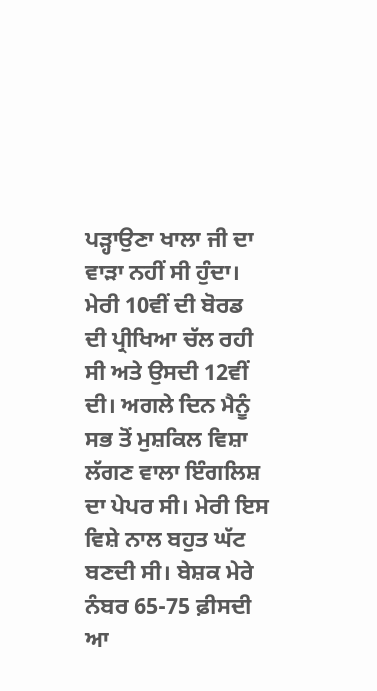ਪੜ੍ਹਾਉਣਾ ਖਾਲਾ ਜੀ ਦਾ ਵਾੜਾ ਨਹੀਂ ਸੀ ਹੁੰਦਾ।
ਮੇਰੀ 10ਵੀਂ ਦੀ ਬੋਰਡ ਦੀ ਪ੍ਰੀਖਿਆ ਚੱਲ ਰਹੀ ਸੀ ਅਤੇ ਉਸਦੀ 12ਵੀਂ ਦੀ। ਅਗਲੇ ਦਿਨ ਮੈਨੂੰ ਸਭ ਤੋਂ ਮੁਸ਼ਕਿਲ ਵਿਸ਼ਾ ਲੱਗਣ ਵਾਲਾ ਇੰਗਲਿਸ਼ ਦਾ ਪੇਪਰ ਸੀ। ਮੇਰੀ ਇਸ ਵਿਸ਼ੇ ਨਾਲ ਬਹੁਤ ਘੱਟ ਬਣਦੀ ਸੀ। ਬੇਸ਼ਕ ਮੇਰੇ ਨੰਬਰ 65-75 ਫ਼ੀਸਦੀ ਆ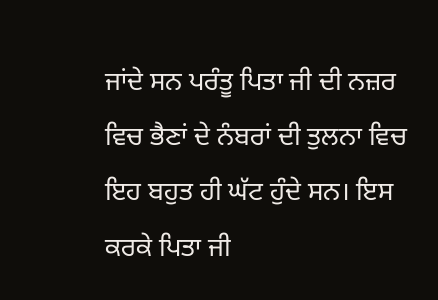ਜਾਂਦੇ ਸਨ ਪਰੰਤੂ ਪਿਤਾ ਜੀ ਦੀ ਨਜ਼ਰ ਵਿਚ ਭੈਣਾਂ ਦੇ ਨੰਬਰਾਂ ਦੀ ਤੁਲਨਾ ਵਿਚ ਇਹ ਬਹੁਤ ਹੀ ਘੱਟ ਹੁੰਦੇ ਸਨ। ਇਸ ਕਰਕੇ ਪਿਤਾ ਜੀ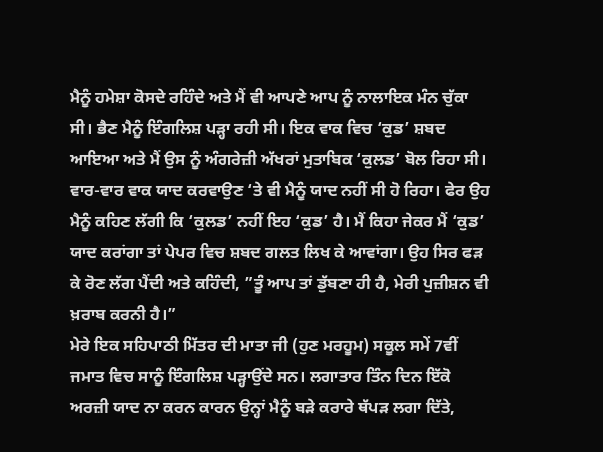ਮੈਨੂੰ ਹਮੇਸ਼ਾ ਕੋਸਦੇ ਰਹਿੰਦੇ ਅਤੇ ਮੈਂ ਵੀ ਆਪਣੇ ਆਪ ਨੂੰ ਨਾਲਾਇਕ ਮੰਨ ਚੁੱਕਾ ਸੀ। ਭੈਣ ਮੈਨੂੰ ਇੰਗਲਿਸ਼ ਪੜ੍ਹਾ ਰਹੀ ਸੀ। ਇਕ ਵਾਕ ਵਿਚ ‘ਕੁਡ’ ਸ਼ਬਦ ਆਇਆ ਅਤੇ ਮੈਂ ਉਸ ਨੂੰ ਅੰਗਰੇਜ਼ੀ ਅੱਖਰਾਂ ਮੁਤਾਬਿਕ ‘ਕੁਲਡ’ ਬੋਲ ਰਿਹਾ ਸੀ। ਵਾਰ-ਵਾਰ ਵਾਕ ਯਾਦ ਕਰਵਾਉਣ ‘ਤੇ ਵੀ ਮੈਨੂੰ ਯਾਦ ਨਹੀਂ ਸੀ ਹੋ ਰਿਹਾ। ਫੇਰ ਉਹ ਮੈਨੂੰ ਕਹਿਣ ਲੱਗੀ ਕਿ ‘ਕੁਲਡ’ ਨਹੀਂ ਇਹ ‘ਕੁਡ’ ਹੈ। ਮੈਂ ਕਿਹਾ ਜੇਕਰ ਮੈਂ ‘ਕੁਡ’ ਯਾਦ ਕਰਾਂਗਾ ਤਾਂ ਪੇਪਰ ਵਿਚ ਸ਼ਬਦ ਗਲਤ ਲਿਖ ਕੇ ਆਵਾਂਗਾ। ਉਹ ਸਿਰ ਫੜ ਕੇ ਰੋਣ ਲੱਗ ਪੈਂਦੀ ਅਤੇ ਕਹਿੰਦੀ, ”ਤੂੰ ਆਪ ਤਾਂ ਡੁੱਬਣਾ ਹੀ ਹੈ, ਮੇਰੀ ਪੁਜ਼ੀਸ਼ਨ ਵੀ ਖ਼ਰਾਬ ਕਰਨੀ ਹੈ।”
ਮੇਰੇ ਇਕ ਸਹਿਪਾਠੀ ਮਿੱਤਰ ਦੀ ਮਾਤਾ ਜੀ (ਹੁਣ ਮਰਹੂਮ) ਸਕੂਲ ਸਮੇਂ 7ਵੀਂ ਜਮਾਤ ਵਿਚ ਸਾਨੂੰ ਇੰਗਲਿਸ਼ ਪੜ੍ਹਾਉਂਦੇ ਸਨ। ਲਗਾਤਾਰ ਤਿੰਨ ਦਿਨ ਇੱਕੋ ਅਰਜ਼ੀ ਯਾਦ ਨਾ ਕਰਨ ਕਾਰਨ ਉਨ੍ਹਾਂ ਮੈਨੂੰ ਬੜੇ ਕਰਾਰੇ ਥੱਪੜ ਲਗਾ ਦਿੱਤੇ,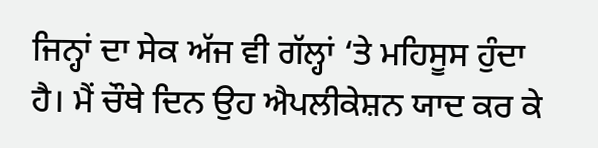ਜਿਨ੍ਹਾਂ ਦਾ ਸੇਕ ਅੱਜ ਵੀ ਗੱਲ੍ਹਾਂ ‘ਤੇ ਮਹਿਸੂਸ ਹੁੰਦਾ ਹੈ। ਮੈਂ ਚੌਥੇ ਦਿਨ ਉਹ ਐਪਲੀਕੇਸ਼ਨ ਯਾਦ ਕਰ ਕੇ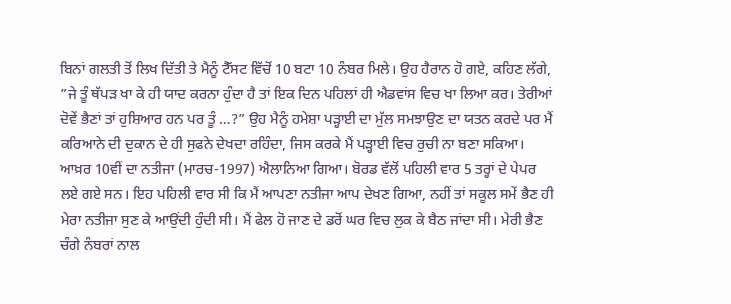ਬਿਨਾਂ ਗਲਤੀ ਤੋਂ ਲਿਖ ਦਿੱਤੀ ਤੇ ਮੈਨੂੰ ਟੈੱਸਟ ਵਿੱਚੋਂ 10 ਬਟਾ 10 ਨੰਬਰ ਮਿਲੇ। ਉਹ ਹੈਰਾਨ ਹੋ ਗਏ, ਕਹਿਣ ਲੱਗੇ, ”ਜੇ ਤੂੰ ਥੱਪੜ ਖਾ ਕੇ ਹੀ ਯਾਦ ਕਰਨਾ ਹੁੰਦਾ ਹੈ ਤਾਂ ਇਕ ਦਿਨ ਪਹਿਲਾਂ ਹੀ ਐਡਵਾਂਸ ਵਿਚ ਖਾ ਲਿਆ ਕਰ। ਤੇਰੀਆਂ ਦੋਵੇਂ ਭੈਣਾਂ ਤਾਂ ਹੁਸ਼ਿਆਰ ਹਨ ਪਰ ਤੂੰ …?” ਉਹ ਮੈਨੂੰ ਹਮੇਸ਼ਾ ਪੜ੍ਹਾਈ ਦਾ ਮੁੱਲ ਸਮਝਾਉਣ ਦਾ ਯਤਨ ਕਰਦੇ ਪਰ ਮੈਂ ਕਰਿਆਨੇ ਦੀ ਦੁਕਾਨ ਦੇ ਹੀ ਸੁਫਨੇ ਦੇਖਦਾ ਰਹਿੰਦਾ, ਜਿਸ ਕਰਕੇ ਮੈਂ ਪੜ੍ਹਾਈ ਵਿਚ ਰੁਚੀ ਨਾ ਬਣਾ ਸਕਿਆ।
ਆਖ਼ਰ 10ਵੀਂ ਦਾ ਨਤੀਜਾ (ਮਾਰਚ-1997) ਐਲਾਨਿਆ ਗਿਆ। ਬੋਰਡ ਵੱਲੋਂ ਪਹਿਲੀ ਵਾਰ 5 ਤਰ੍ਹਾਂ ਦੇ ਪੇਪਰ ਲਏ ਗਏ ਸਨ। ਇਹ ਪਹਿਲੀ ਵਾਰ ਸੀ ਕਿ ਮੈਂ ਆਪਣਾ ਨਤੀਜਾ ਆਪ ਦੇਖਣ ਗਿਆ, ਨਹੀਂ ਤਾਂ ਸਕੂਲ ਸਮੇਂ ਭੈਣ ਹੀ ਮੇਰਾ ਨਤੀਜਾ ਸੁਣ ਕੇ ਆਉਂਦੀ ਹੁੰਦੀ ਸੀ। ਮੈਂ ਫੇਲ ਹੋ ਜਾਣ ਦੇ ਡਰੋਂ ਘਰ ਵਿਚ ਲੁਕ ਕੇ ਬੈਠ ਜਾਂਦਾ ਸੀ। ਮੇਰੀ ਭੈਣ ਚੰਗੇ ਨੰਬਰਾਂ ਨਾਲ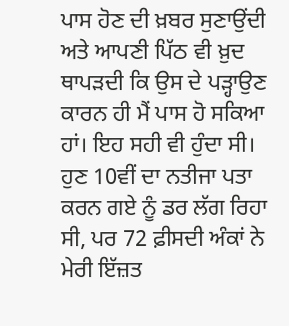ਪਾਸ ਹੋਣ ਦੀ ਖ਼ਬਰ ਸੁਣਾਉਂਦੀ ਅਤੇ ਆਪਣੀ ਪਿੱਠ ਵੀ ਖ਼ੁਦ ਥਾਪੜਦੀ ਕਿ ਉਸ ਦੇ ਪੜ੍ਹਾਉਣ ਕਾਰਨ ਹੀ ਮੈਂ ਪਾਸ ਹੋ ਸਕਿਆ ਹਾਂ। ਇਹ ਸਹੀ ਵੀ ਹੁੰਦਾ ਸੀ। ਹੁਣ 10ਵੀਂ ਦਾ ਨਤੀਜਾ ਪਤਾ ਕਰਨ ਗਏ ਨੂੰ ਡਰ ਲੱਗ ਰਿਹਾ ਸੀ, ਪਰ 72 ਫ਼ੀਸਦੀ ਅੰਕਾਂ ਨੇ ਮੇਰੀ ਇੱਜ਼ਤ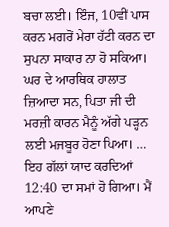ਬਚਾ ਲਈ। ਇੰਜ, 10ਵੀਂ ਪਾਸ ਕਰਨ ਮਗਰੋਂ ਮੇਰਾ ਹੱਟੀ ਕਰਨ ਦਾ ਸੁਪਨਾ ਸਾਕਾਰ ਨਾ ਹੋ ਸਕਿਆ। ਘਰ ਦੇ ਆਰਥਿਕ ਹਾਲਾਤ ਜ਼ਿਆਦਾ ਸਨ, ਪਿਤਾ ਜੀ ਦੀ ਮਰਜ਼ੀ ਕਾਰਨ ਮੈਨੂੰ ਅੱਗੇ ਪੜ੍ਹਨ ਲਈ ਮਜਬੂਰ ਹੋਣਾ ਪਿਆ। …
ਇਹ ਗੱਲਾਂ ਯਾਦ ਕਰਦਿਆਂ 12:40 ਦਾ ਸਮਾਂ ਹੋ ਗਿਆ। ਮੈਂ ਆਪਣੇ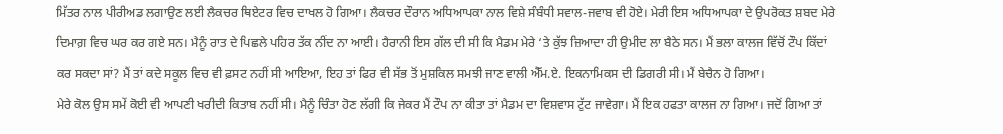ਮਿੱਤਰ ਨਾਲ ਪੀਰੀਅਡ ਲਗਾਉਣ ਲਈ ਲੈਕਚਰ ਥਿਏਟਰ ਵਿਚ ਦਾਖਲ ਹੋ ਗਿਆ। ਲੈਕਚਰ ਦੌਰਾਨ ਅਧਿਆਪਕਾ ਨਾਲ ਵਿਸ਼ੇ ਸੰਬੰਧੀ ਸਵਾਲ-ਜਵਾਬ ਵੀ ਹੋਏ। ਮੇਰੀ ਇਸ ਅਧਿਆਪਕਾ ਦੇ ਉਪਰੋਕਤ ਸ਼ਬਦ ਮੇਰੇ ਦਿਮਾਗ਼ ਵਿਚ ਘਰ ਕਰ ਗਏ ਸਨ। ਮੈਨੂੰ ਰਾਤ ਦੇ ਪਿਛਲੇ ਪਹਿਰ ਤੱਕ ਨੀਂਦ ਨਾ ਆਈ। ਹੈਰਾਨੀ ਇਸ ਗੱਲ ਦੀ ਸੀ ਕਿ ਮੈਡਮ ਮੇਰੇ ‘ਤੇ ਕੁੱਝ ਜ਼ਿਆਦਾ ਹੀ ਉਮੀਦ ਲਾ ਬੈਠੇ ਸਨ। ਮੈਂ ਭਲਾ ਕਾਲਜ ਵਿੱਚੋਂ ਟੌਪ ਕਿੱਦਾਂ ਕਰ ਸਕਦਾ ਸਾਂ? ਮੈਂ ਤਾਂ ਕਦੇ ਸਕੂਲ ਵਿਚ ਵੀ ਫ਼ਸਟ ਨਹੀਂ ਸੀ ਆਇਆ, ਇਹ ਤਾਂ ਫਿਰ ਵੀ ਸੱਭ ਤੋਂ ਮੁਸ਼ਕਿਲ ਸਮਝੀ ਜਾਣ ਵਾਲੀ ਐੱਮ.ਏ. ਇਕਨਾਮਿਕਸ ਦੀ ਡਿਗਰੀ ਸੀ। ਮੈਂ ਬੇਚੈਨ ਹੋ ਗਿਆ।
ਮੇਰੇ ਕੋਲ ਉਸ ਸਮੇਂ ਕੋਈ ਵੀ ਆਪਣੀ ਖਰੀਦੀ ਕਿਤਾਬ ਨਹੀਂ ਸੀ। ਮੈਨੂੰ ਚਿੰਤਾ ਹੋਣ ਲੱਗੀ ਕਿ ਜੇਕਰ ਮੈਂ ਟੌਪ ਨਾ ਕੀਤਾ ਤਾਂ ਮੈਡਮ ਦਾ ਵਿਸ਼ਵਾਸ ਟੁੱਟ ਜਾਵੇਗਾ। ਮੈਂ ਇਕ ਹਫਤਾ ਕਾਲਜ ਨਾ ਗਿਆ। ਜਦੋਂ ਗਿਆ ਤਾਂ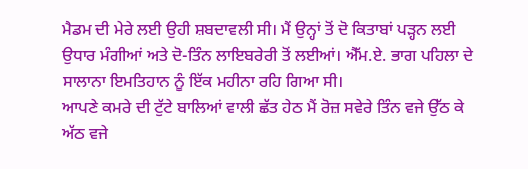ਮੈਡਮ ਦੀ ਮੇਰੇ ਲਈ ਉਹੀ ਸ਼ਬਦਾਵਲੀ ਸੀ। ਮੈਂ ਉਨ੍ਹਾਂ ਤੋਂ ਦੋ ਕਿਤਾਬਾਂ ਪੜ੍ਹਨ ਲਈ ਉਧਾਰ ਮੰਗੀਆਂ ਅਤੇ ਦੋ-ਤਿੰਨ ਲਾਇਬਰੇਰੀ ਤੋਂ ਲਈਆਂ। ਐੱਮ.ਏ. ਭਾਗ ਪਹਿਲਾ ਦੇ ਸਾਲਾਨਾ ਇਮਤਿਹਾਨ ਨੂੰ ਇੱਕ ਮਹੀਨਾ ਰਹਿ ਗਿਆ ਸੀ।
ਆਪਣੇ ਕਮਰੇ ਦੀ ਟੁੱਟੇ ਬਾਲਿਆਂ ਵਾਲੀ ਛੱਤ ਹੇਠ ਮੈਂ ਰੋਜ਼ ਸਵੇਰੇ ਤਿੰਨ ਵਜੇ ਉੱਠ ਕੇ ਅੱਠ ਵਜੇ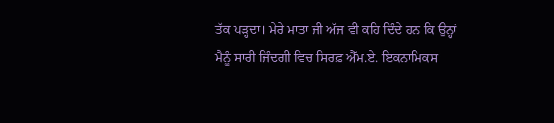ਤੱਕ ਪੜ੍ਹਦਾ। ਮੇਰੇ ਮਾਤਾ ਜੀ ਅੱਜ ਵੀ ਕਹਿ ਦਿੰਦੇ ਹਨ ਕਿ ਉਨ੍ਹਾਂ ਮੈਨੂੰ ਸਾਰੀ ਜਿੰਦਗੀ ਵਿਚ ਸਿਰਫ਼ ਐੱਮ.ਏ. ਇਕਨਾਮਿਕਸ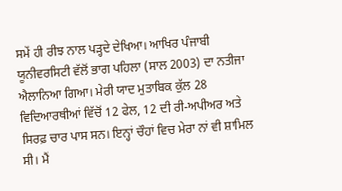ਸਮੇਂ ਹੀ ਰੀਝ ਨਾਲ ਪੜ੍ਹਦੇ ਦੇਖਿਆ। ਆਖਿਰ ਪੰਜਾਬੀ ਯੂਨੀਵਰਸਿਟੀ ਵੱਲੋਂ ਭਾਗ ਪਹਿਲਾ (ਸਾਲ 2003) ਦਾ ਨਤੀਜਾ ਐਲਾਨਿਆ ਗਿਆ। ਮੇਰੀ ਯਾਦ ਮੁਤਾਬਿਕ ਕੁੱਲ 28 ਵਿਦਿਆਰਥੀਆਂ ਵਿੱਚੋਂ 12 ਫੇਲ, 12 ਦੀ ਰੀ-ਅਪੀਅਰ ਅਤੇ ਸਿਰਫ਼ ਚਾਰ ਪਾਸ ਸਨ। ਇਨ੍ਹਾਂ ਚੌਹਾਂ ਵਿਚ ਮੇਰਾ ਨਾਂ ਵੀ ਸ਼ਾਮਿਲ ਸੀ। ਮੈਂ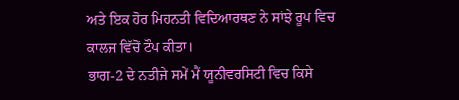ਅਤੇ ਇਕ ਹੋਰ ਮਿਹਨਤੀ ਵਿਦਿਆਰਥਣ ਨੇ ਸਾਂਝੇ ਰੂਪ ਵਿਚ ਕਾਲਜ ਵਿੱਚੋਂ ਟੌਪ ਕੀਤਾ।
ਭਾਗ-2 ਦੇ ਨਤੀਜੇ ਸਮੇਂ ਮੈਂ ਯੂਨੀਵਰਸਿਟੀ ਵਿਚ ਕਿਸੇ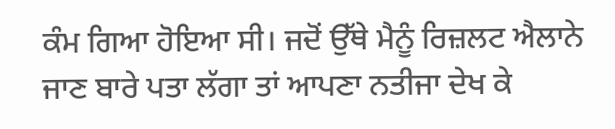ਕੰਮ ਗਿਆ ਹੋਇਆ ਸੀ। ਜਦੋਂ ਉੱਥੇ ਮੈਨੂੰ ਰਿਜ਼ਲਟ ਐਲਾਨੇ ਜਾਣ ਬਾਰੇ ਪਤਾ ਲੱਗਾ ਤਾਂ ਆਪਣਾ ਨਤੀਜਾ ਦੇਖ ਕੇ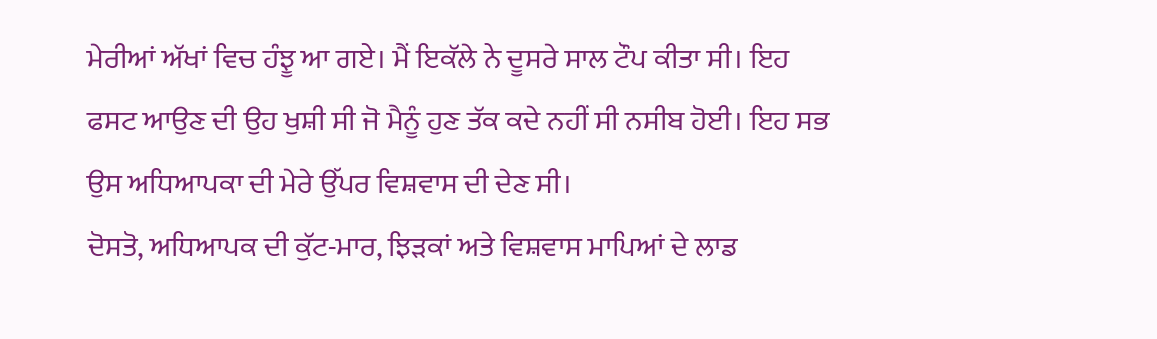ਮੇਰੀਆਂ ਅੱਖਾਂ ਵਿਚ ਹੰਝੂ ਆ ਗਏ। ਮੈਂ ਇਕੱਲੇ ਨੇ ਦੂਸਰੇ ਸਾਲ ਟੌਪ ਕੀਤਾ ਸੀ। ਇਹ ਫਸਟ ਆਉਣ ਦੀ ਉਹ ਖੁਸ਼ੀ ਸੀ ਜੋ ਮੈਨੂੰ ਹੁਣ ਤੱਕ ਕਦੇ ਨਹੀਂ ਸੀ ਨਸੀਬ ਹੋਈ। ਇਹ ਸਭ ਉਸ ਅਧਿਆਪਕਾ ਦੀ ਮੇਰੇ ਉੱਪਰ ਵਿਸ਼ਵਾਸ ਦੀ ਦੇਣ ਸੀ।
ਦੋਸਤੋ, ਅਧਿਆਪਕ ਦੀ ਕੁੱਟ-ਮਾਰ, ਝਿੜਕਾਂ ਅਤੇ ਵਿਸ਼ਵਾਸ ਮਾਪਿਆਂ ਦੇ ਲਾਡ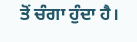ਤੋਂ ਚੰਗਾ ਹੁੰਦਾ ਹੈ।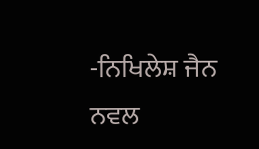-ਨਿਖਿਲੇਸ਼ ਜੈਨ ਨਵਲ